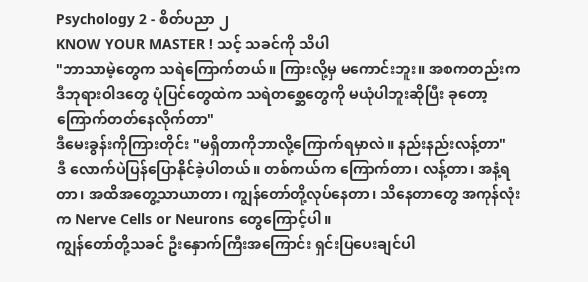Psychology 2 - စိတ်ပညာ ၂
KNOW YOUR MASTER ! သင့် သခင်ကို သိပါ
"ဘာသာမဲ့တွေက သရဲကြောက်တယ်။ ကြားလို့မှ မကောင်းဘူး။ အစကတည်းက ဒီဘုရားဝါဒတွေ ပုံပြင်တွေထဲက သရဲတစ္ဆေတွေကို မယုံပါဘူးဆိုပြီး ခုတော့ ကြောက်တတ်နေလိုက်တာ"
ဒီမေးခွန်းကိုကြားတိုင်း "မရှိတာကိုဘာလို့ကြောက်ရမှာလဲ။ နည်းနည်းလန့်တာ"
ဒီ လောက်ပဲပြန်ပြောနိုင်ခဲ့ပါတယ်။ တစ်ကယ်က ကြောက်တာ၊ လန့်တာ၊ အနံ့ရတာ၊ အထိအတွေ့သာယာတာ၊ ကျွန်တော်တို့လုပ်နေတာ၊ သိနေတာတွေ အကုန်လုံးက Nerve Cells or Neurons တွေကြောင့်ပါ။
ကျွန်တော်တို့သခင် ဦးနှောက်ကြီးအကြောင်း ရှင်းပြပေးချင်ပါ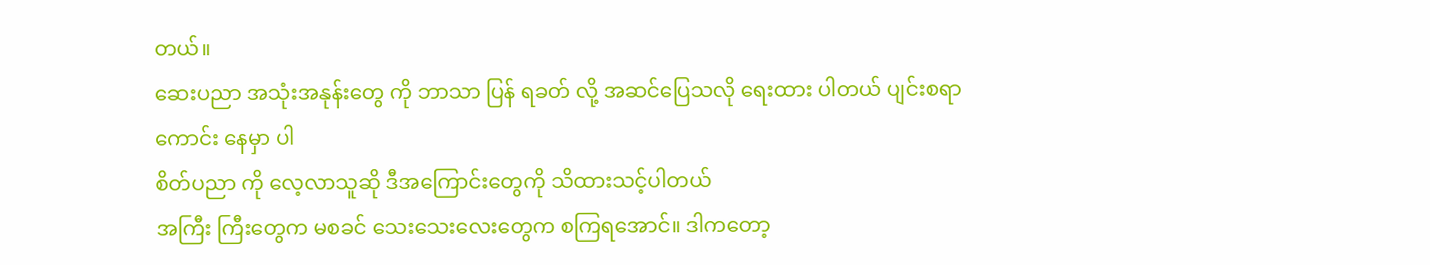တယ်။
ဆေးပညာ အသုံးအနုန်းတွေ ကို ဘာသာ ပြန် ရခတ် လို့ အဆင်ပြေသလို ရေးထား ပါတယ် ပျင်းစရာ ကောင်း နေမှာ ပါ
စိတ်ပညာ ကို လေ့လာသူဆို ဒီအကြောင်းတွေကို သိထားသင့်ပါတယ်
အကြီး ကြီးတွေက မစခင် သေးသေးလေးတွေက စကြရအောင်။ ဒါကတော့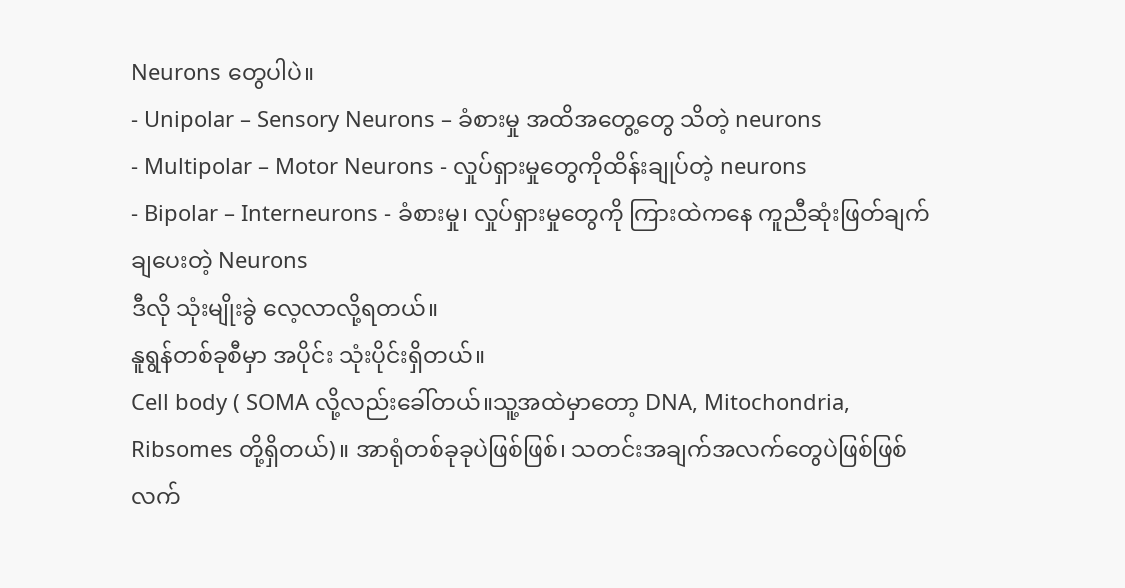Neurons တွေပါပဲ။
- Unipolar – Sensory Neurons – ခံစားမှု အထိအတွေ့တွေ သိတဲ့ neurons
- Multipolar – Motor Neurons - လှုပ်ရှားမှုတွေကိုထိန်းချုပ်တဲ့ neurons
- Bipolar – Interneurons - ခံစားမှု၊ လှုပ်ရှားမှုတွေကို ကြားထဲကနေ ကူညီဆုံးဖြတ်ချက် ချပေးတဲ့ Neurons
ဒီလို သုံးမျိုးခွဲ လေ့လာလို့ရတယ်။
နူရွန်တစ်ခုစီမှာ အပိုင်း သုံးပိုင်းရှိတယ်။
Cell body ( SOMA လို့လည်းခေါ်တယ်။သူ့အထဲမှာတော့ DNA, Mitochondria, Ribsomes တို့ရှိတယ်)။ အာရုံတစ်ခုခုပဲဖြစ်ဖြစ်၊ သတင်းအချက်အလက်တွေပဲဖြစ်ဖြစ် လက်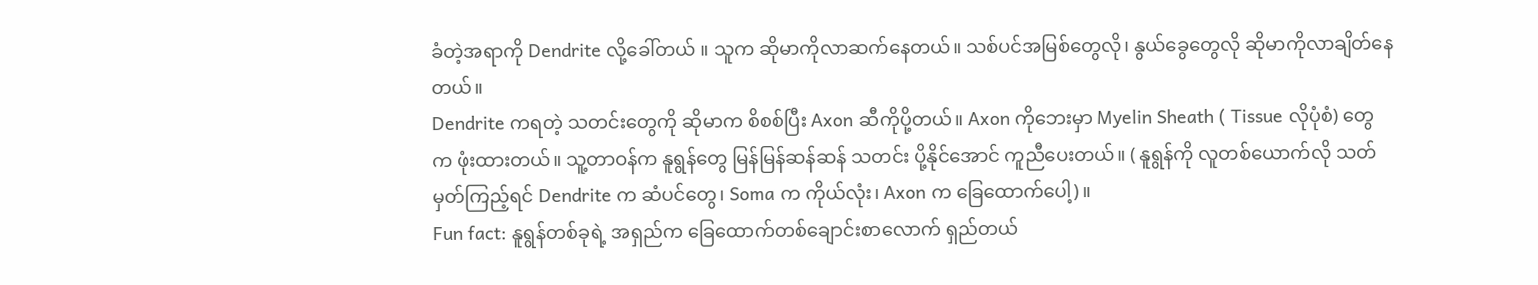ခံတဲ့အရာကို Dendrite လို့ခေါ်တယ် ။ သူက ဆိုမာကိုလာဆက်နေတယ်။ သစ်ပင်အမြစ်တွေလို၊ နွယ်ခွေတွေလို ဆိုမာကိုလာချိတ်နေတယ်။
Dendrite ကရတဲ့ သတင်းတွေကို ဆိုမာက စိစစ်ပြီး Axon ဆီကိုပို့တယ်။ Axon ကိုဘေးမှာ Myelin Sheath ( Tissue လိုပုံစံ) တွေက ဖုံးထားတယ်။ သူ့တာဝန်က နူရွန်တွေ မြန်မြန်ဆန်ဆန် သတင်း ပို့နိုင်အောင် ကူညီပေးတယ်။ ( နူရွန်ကို လူတစ်ယောက်လို သတ်မှတ်ကြည့်ရင် Dendrite က ဆံပင်တွေ၊ Soma က ကိုယ်လုံး၊ Axon က ခြေထောက်ပေါ့)။
Fun fact: နူရွန်တစ်ခုရဲ့ အရှည်က ခြေထောက်တစ်ချောင်းစာလောက် ရှည်တယ်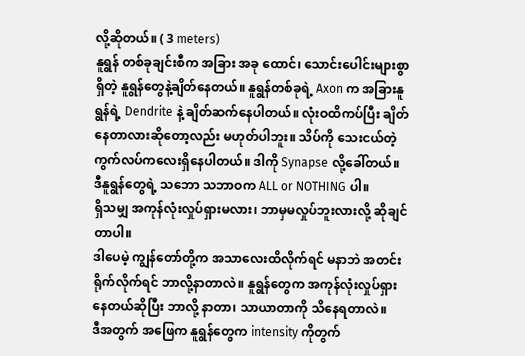လို့ဆိုတယ်။ ( 3 meters)
နူရွန် တစ်ခုချင်းစီက အခြား အခု ထောင်၊ သောင်းပေါင်းများစွာရှိတဲ့ နူရွန်တွေနဲ့ချိတ်နေတယ်။ နူရွန်တစ်ခုရဲ့ Axon က အခြားနူရွန်ရဲ့ Dendrite နဲ့ ချိတ်ဆက်နေပါတယ်။ လုံးဝထိကပ်ပြီး ချိတ်နေတာလားဆိုတော့လည်း မဟုတ်ပါဘူး။ သိပ်ကို သေးငယ်တဲ့ ကွက်လပ်ကလေးရှိနေပါတယ်။ ဒါကို Synapse လို့ခေါ်တယ်။
ဒီနူရွန်တွေရဲ့ သဘော သဘာဝက ALL or NOTHING ပါ။
ရှိသမျှ အကုန်လုံးလှုပ်ရှားမလား၊ ဘာမှမလှုပ်ဘူးလားလို့ ဆိုချင်တာပါ။
ဒါပေမဲ့ ကျွန်တော်တို့က အသာလေးထိလိုက်ရင် မနာဘဲ အတင်းရိုက်လိုက်ရင် ဘာလို့နာတာလဲ။ နူရွန်တွေက အကုန်လုံးလှုပ်ရှားနေတယ်ဆိုပြီး ဘာလို့ နာတာ၊ သာယာတာကို သိနေရတာလဲ။
ဒီအတွက် အဖြေက နူရွန်တွေက intensity ကိုတွက်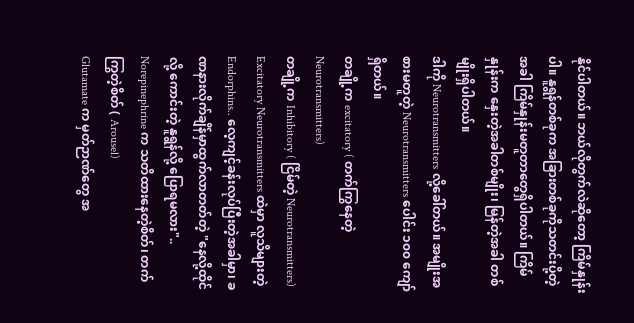နိုင်ပါတယ်။ ဘယ်လိုတွက်လဲဆိုတော့ ကြိမ်နှုန်းပါ။ နူရွန်တစ်ခုက အခြားတစ်ခုကိုသတင်းပို့တဲ့အခါ ကြိမ်နှုန်းမတူတာတွေရှိပါတယ်။ ကြိမ်နှုန်းက နှေးတဲ့အခါတစ်မျိုး၊ မြန်တဲ့အခါ တစ်မျိုးရှိပါတယ်။
ဒါကို Neurotransmitters လို့ခေါ်တယ်။ အမျိုးအစားမတူတဲ့ Neurotransmitters ပေါင်း ၁၀၀ ကျော်ရှိတယ်။
တချို့က excitatory ( တက်ကြွနေတဲ့ Neurotransmitters)
တချို့က Inhibitory ( ငြိမ်တဲ့ Neurotransmitters)
Excitatory Neurotransmitters ထဲမှာ လူသိများတဲ့ Endorphins.. လေ့ကျင့်ခန်းလုပ်ပြီးတဲ့အခါမှာ၊ ခဏနားလိုက်ချိန်မှာထွက်လာတတ်တဲ့ "နေလို့ထိုင်လို့ ကောင်းတဲ့ နူရွန်လို့ ပြောရမလား"..
Norepinephrine က သတိထားနေတဲ့စိတ်၊ တက်ကြွတဲ့စိတ် ( Arousel)
Glutamate က မှတ်ဉာဏ်တွေ အ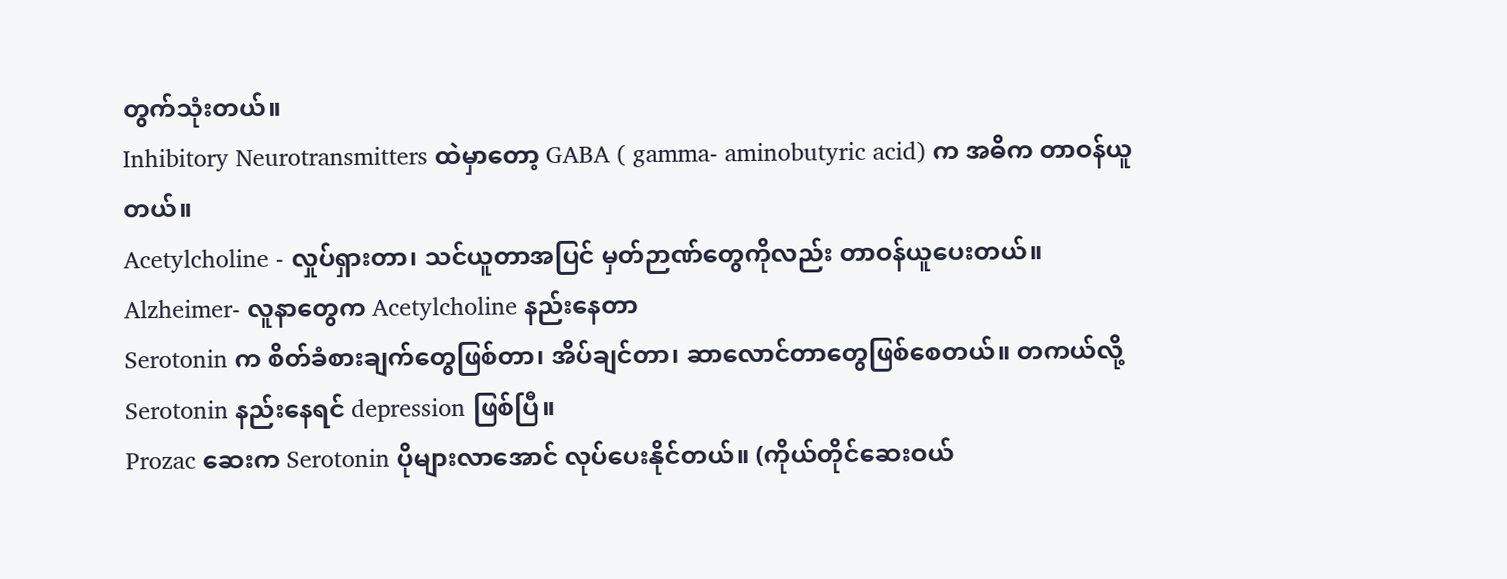တွက်သုံးတယ်။
Inhibitory Neurotransmitters ထဲမှာတော့ GABA ( gamma- aminobutyric acid) က အဓိက တာဝန်ယူတယ်။
Acetylcholine - လှုပ်ရှားတာ၊ သင်ယူတာအပြင် မှတ်ဉာဏ်တွေကိုလည်း တာဝန်ယူပေးတယ်။
Alzheimer- လူနာတွေက Acetylcholine နည်းနေတာ
Serotonin က စိတ်ခံစားချက်တွေဖြစ်တာ၊ အိပ်ချင်တာ၊ ဆာလောင်တာတွေဖြစ်စေတယ်။ တကယ်လို့ Serotonin နည်းနေရင် depression ဖြစ်ပြီ။
Prozac ဆေးက Serotonin ပိုများလာအောင် လုပ်ပေးနိုင်တယ်။ (ကိုယ်တိုင်ဆေးဝယ်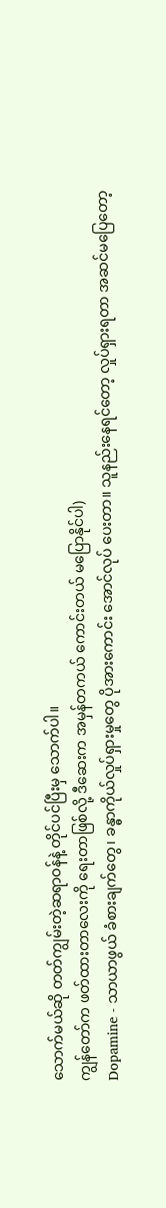သောက်မယ်ဆို တတ်ကျွမ်းတဲ့ဆရာဝန်နဲ့ တိုင်ပင်ပြီးမှ သောက်ပါ။
ကျွန်တော်က ဖတ်ထားတာလေးကို ရေးတာဖြစ်လို့ ဒီဆေးက အမှန်တကယ် ကောင်းတယ် မပြောနိုင်ပါ)
Dopamine - သာယာဖွယ် ခံစားချက်တွေ၊ ခန္ဓာကိုယ်လှုပ်ရှားမှုတွေ ပိုအားကောင်း အောင်လုပ် ပေးတာ။ သူနည်းနေရင်တော့ လှုပ်ရှားရတာ အဆင်မပြေတော့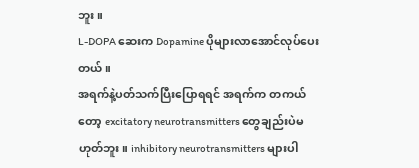ဘူး။
L-DOPA ဆေးက Dopamine ပိုများလာအောင်လုပ်ပေးတယ်။
အရက်နဲ့ပတ်သက်ပြီးပြောရရင် အရက်က တကယ်တော့ excitatory neurotransmitters တွေချည်းပဲမဟုတ်ဘူး။ inhibitory neurotransmitters များပါ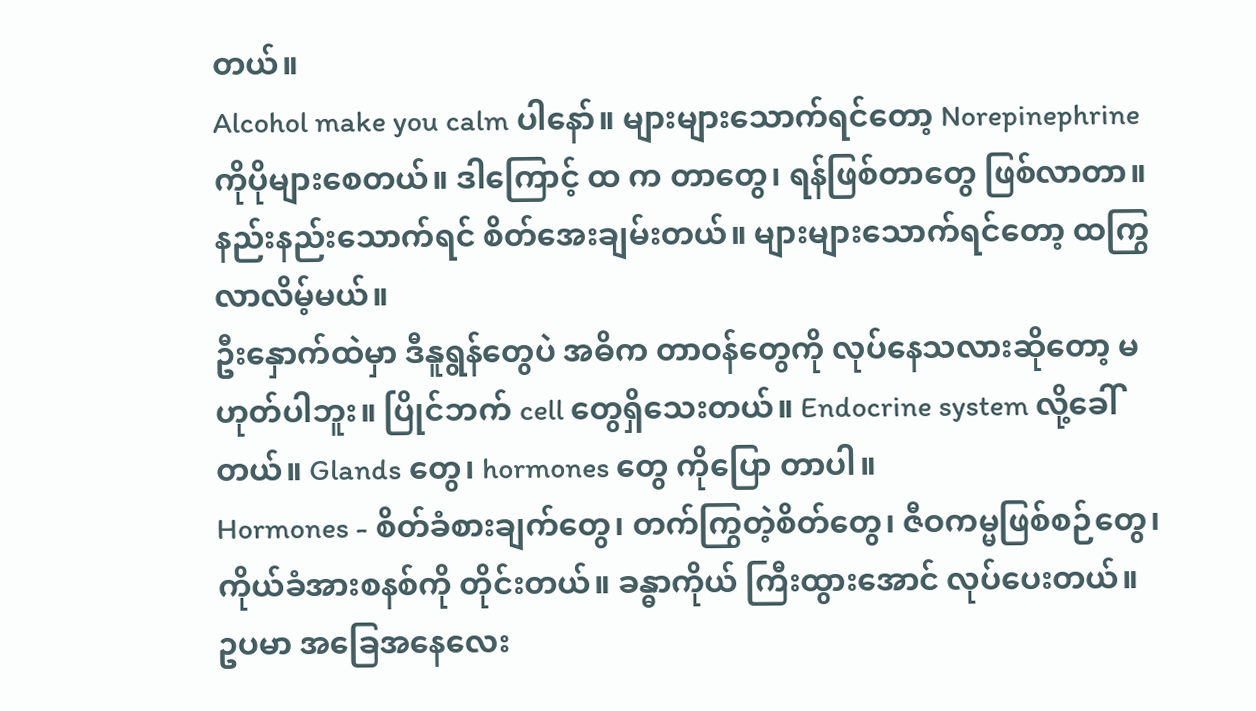တယ်။
Alcohol make you calm ပါနော်။ များများသောက်ရင်တော့ Norepinephrine ကိုပိုများစေတယ်။ ဒါကြောင့် ထ က တာတွေ၊ ရန်ဖြစ်တာတွေ ဖြစ်လာတာ။ နည်းနည်းသောက်ရင် စိတ်အေးချမ်းတယ်။ များများသောက်ရင်တော့ ထကြွလာလိမ့်မယ်။
ဦးနှောက်ထဲမှာ ဒီနူရွန်တွေပဲ အဓိက တာဝန်တွေကို လုပ်နေသလားဆိုတော့ မဟုတ်ပါဘူး။ ပြိုင်ဘက် cell တွေရှိသေးတယ်။ Endocrine system လို့ခေါ်တယ်။ Glands တွေ၊ hormones တွေ ကိုပြော တာပါ။
Hormones - စိတ်ခံစားချက်တွေ၊ တက်ကြွတဲ့စိတ်တွေ၊ ဇီဝကမ္မဖြစ်စဉ်တွေ၊ ကိုယ်ခံအားစနစ်ကို တိုင်းတယ်။ ခန္ဓာကိုယ် ကြီးထွားအောင် လုပ်ပေးတယ်။
ဥပမာ အခြေအနေလေး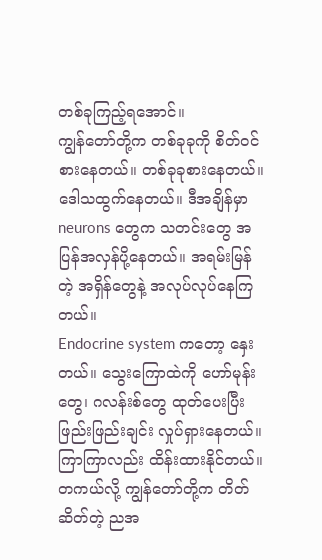တစ်ခုကြည့်ရအောင်။
ကျွန်တော်တို့က တစ်ခုခုကို စိတ်ဝင်စားနေတယ်။ တစ်ခုခုစားနေတယ်။ ဒေါသထွက်နေတယ်။ ဒီအချိန်မှာ neurons တွေက သတင်းတွေ အပြန်အလှန်ပို့နေတယ်။ အရမ်းမြန်တဲ့ အရှိန်တွေနဲ့ အလုပ်လုပ်နေကြတယ်။
Endocrine system ကတော့ နှေးတယ်။ သွေးကြောထဲကို ဟော်မုန်းတွေ၊ ဂလန်းစ်တွေ ထုတ်ပေးပြီး ဖြည်းဖြည်းချင်း လှုပ်ရှားနေတယ်။ ကြာကြာလည်း ထိန်းထားနိုင်တယ်။
တကယ်လို့ ကျွန်တော်တို့က တိတ်ဆိတ်တဲ့ ညအ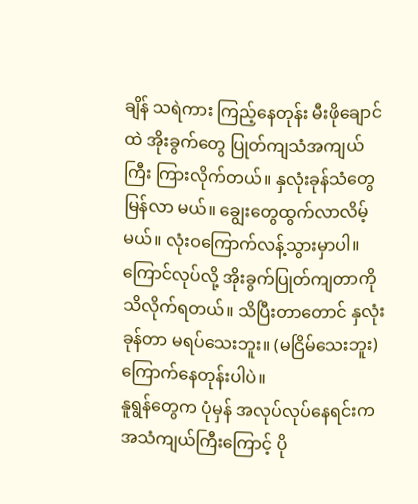ချိန် သရဲကား ကြည့်နေတုန်း မီးဖိုချောင်ထဲ အိုးခွက်တွေ ပြုတ်ကျသံအကျယ်ကြီး ကြားလိုက်တယ်။ နှလုံးခုန်သံတွေ မြန်လာ မယ်။ ချွေးတွေထွက်လာလိမ့်မယ်။ လုံးဝကြောက်လန့်သွားမှာပါ။
ကြောင်လုပ်လို့ အိုးခွက်ပြုတ်ကျတာကို သိလိုက်ရတယ်။ သိပြီးတာတောင် နှလုံးခုန်တာ မရပ်သေးဘူး။ (မငြိမ်သေးဘူး) ကြောက်နေတုန်းပါပဲ။
နူရွန်တွေက ပုံမှန် အလုပ်လုပ်နေရင်းက အသံကျယ်ကြီးကြောင့် ပို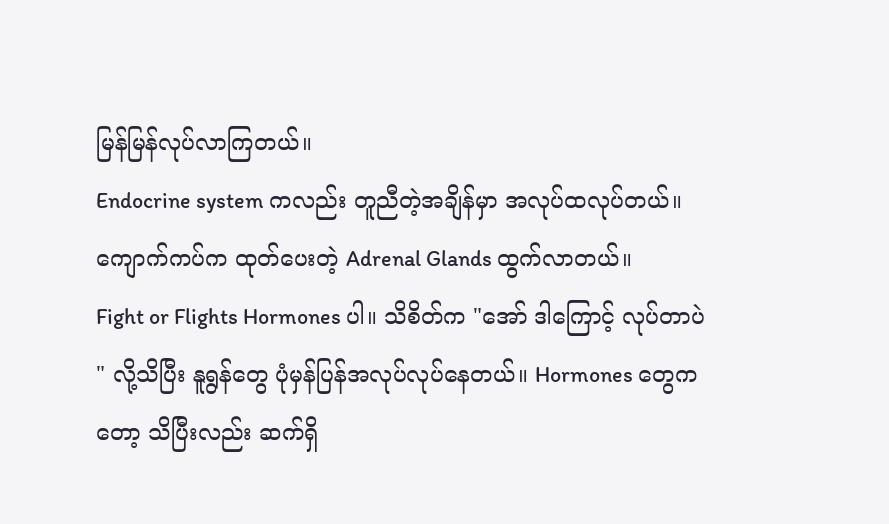မြန်မြန်လုပ်လာကြတယ်။
Endocrine system ကလည်း တူညီတဲ့အချိန်မှာ အလုပ်ထလုပ်တယ်။
ကျောက်ကပ်က ထုတ်ပေးတဲ့ Adrenal Glands ထွက်လာတယ်။
Fight or Flights Hormones ပါ။ သိစိတ်က "အော် ဒါကြောင့် လုပ်တာပဲ " လို့သိပြီး နူရွန်တွေ ပုံမှန်ပြန်အလုပ်လုပ်နေတယ်။ Hormones တွေကတော့ သိပြီးလည်း ဆက်ရှိ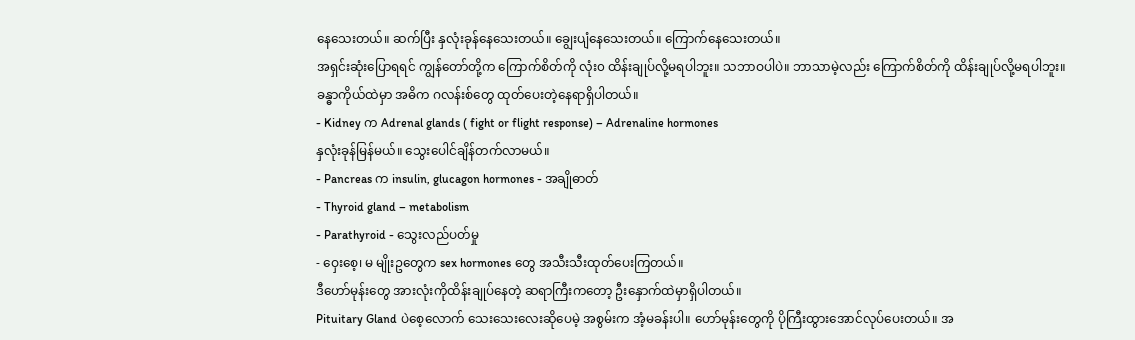နေသေးတယ်။ ဆက်ပြီး နှလုံးခုန်နေသေးတယ်။ ချွေးပျံနေသေးတယ်။ ကြောက်နေသေးတယ်။
အရှင်းဆုံးပြောရရင် ကျွန်တော်တို့က ကြောက်စိတ်ကို လုံး၀ ထိန်းချုပ်လို့မရပါဘူး။ သဘာဝပါပဲ။ ဘာသာမဲ့လည်း ကြောက်စိတ်ကို ထိန်းချုပ်လို့မရပါဘူး။
ခန္ဓာကိုယ်ထဲမှာ အဓိက ဂလန်းစ်တွေ ထုတ်ပေးတဲ့နေရာရှိပါတယ်။
- Kidney က Adrenal glands ( fight or flight response) – Adrenaline hormones
နှလုံးခုန်မြန်မယ်။ သွေးပေါင်ချိန်တက်လာမယ်။
- Pancreas က insulin, glucagon hormones - အချိုဓာတ်
- Thyroid gland – metabolism
- Parathyroid - သွေးလည်ပတ်မှု
- ဝှေးစေ့၊ မ မျိုးဥတွေက sex hormones တွေ အသီးသီးထုတ်ပေးကြတယ်။
ဒီဟော်မုန်းတွေ အားလုံးကိုထိန်းချုပ်နေတဲ့ ဆရာကြီးကတော့ ဦးနှောက်ထဲမှာရှိပါတယ်။
Pituitary Gland ပဲစေ့လောက် သေးသေးလေးဆိုပေမဲ့ အစွမ်းက အံ့မခန်းပါ။ ဟော်မုန်းတွေကို ပိုကြီးထွားအောင်လုပ်ပေးတယ်။ အ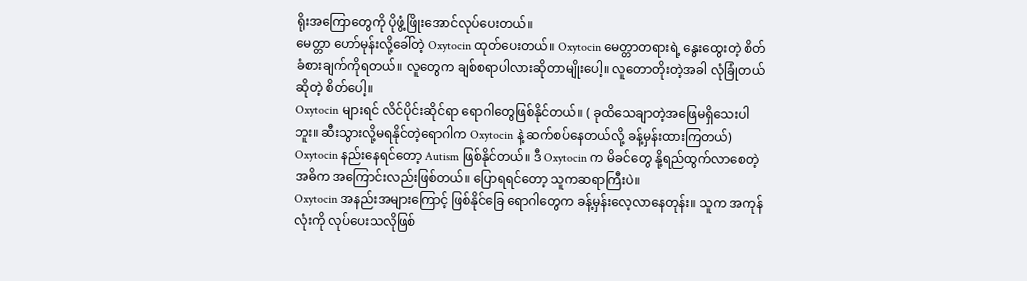ရိုးအကြောတွေကို ပိုဖွံ့ဖြိုးအောင်လုပ်ပေးတယ်။
မေတ္တာ ဟော်မုန်းလို့ခေါ်တဲ့ Oxytocin ထုတ်ပေးတယ်။ Oxytocin မေတ္တာတရားရဲ့ နွေးထွေးတဲ့ စိတ်ခံစားချက်ကိုရတယ်။ လူတွေက ချစ်စရာပါလားဆိုတာမျိုးပေါ့။ လူတောတိုးတဲ့အခါ လုံခြုံတယ်ဆိုတဲ့ စိတ်ပေါ့။
Oxytocin များရင် လိင်ပိုင်းဆိုင်ရာ ရောဂါတွေဖြစ်နိုင်တယ်။ ( ခုထိသေချာတဲ့အဖြေမရှိသေးပါဘူး။ ဆီးသွားလို့မရနိုင်တဲ့ရောဂါက Oxytocin နဲ့ ဆက်စပ်နေတယ်လို့ ခန့်မှန်းထားကြတယ်)
Oxytocin နည်းနေရင်တော့ Autism ဖြစ်နိုင်တယ်။ ဒီ Oxytocin က မိခင်တွေ နို့ရည်ထွက်လာစေတဲ့ အဓိက အကြောင်းလည်းဖြစ်တယ်။ ပြောရရင်တော့ သူကဆရာကြီးပဲ။
Oxytocin အနည်းအများကြောင့် ဖြစ်နိုင်ခြေ ရောဂါတွေက ခန့်မှန်းလေ့လာနေတုန်း။ သူက အကုန်လုံးကို လုပ်ပေးသလိုဖြစ်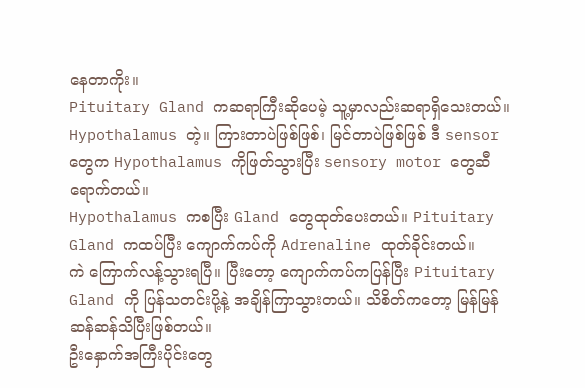နေတာကိုး။
Pituitary Gland ကဆရာကြီးဆိုပေမဲ့ သူ့မှာလည်းဆရာရှိသေးတယ်။ Hypothalamus တဲ့။ ကြားတာပဲဖြစ်ဖြစ်၊ မြင်တာပဲဖြစ်ဖြစ် ဒီ sensor တွေက Hypothalamus ကိုဖြတ်သွားပြီး sensory motor တွေဆီ ရောက်တယ်။
Hypothalamus ကစပြီး Gland တွေထုတ်ပေးတယ်။ Pituitary Gland ကထပ်ပြီး ကျောက်ကပ်ကို Adrenaline ထုတ်ခိုင်းတယ်။
ကဲ ကြောက်လန့်သွားရပြီ။ ပြီးတော့ ကျောက်ကပ်ကပြန်ပြီး Pituitary Gland ကို ပြန်သတင်းပို့နဲ့ အချိန်ကြာသွားတယ်။ သိစိတ်ကတော့ မြန်မြန်ဆန်ဆန်သိပြီးဖြစ်တယ်။
ဦးနှောက်အကြီးပိုင်းတွေ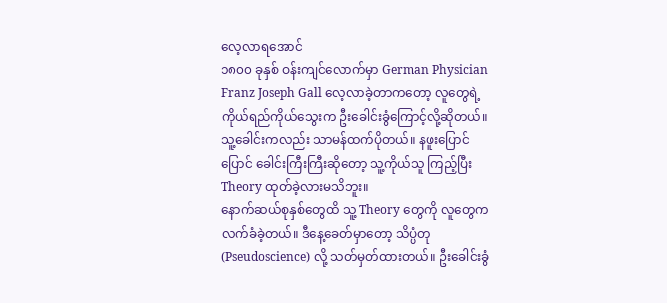လေ့လာရအောင်
၁၈၀၀ ခုနှစ် ဝန်းကျင်လောက်မှာ German Physician Franz Joseph Gall လေ့လာခဲ့တာကတော့ လူတွေရဲ့ ကိုယ်ရည်ကိုယ်သွေးက ဦးခေါင်းခွံကြောင့်လို့ဆိုတယ်။ သူ့ခေါင်းကလည်း သာမန်ထက်ပိုတယ်။ နဖူးပြောင်ပြောင် ခေါင်းကြီးကြီးဆိုတော့ သူ့ကိုယ်သူ ကြည့်ပြီး Theory ထုတ်ခဲ့လားမသိဘူး။
နောက်ဆယ်စုနှစ်တွေထိ သူ့ Theory တွေကို လူတွေက လက်ခံခဲ့တယ်။ ဒီနေ့ခေတ်မှာတော့ သိပ္ပံတု (Pseudoscience) လို့ သတ်မှတ်ထားတယ်။ ဦးခေါင်းခွံ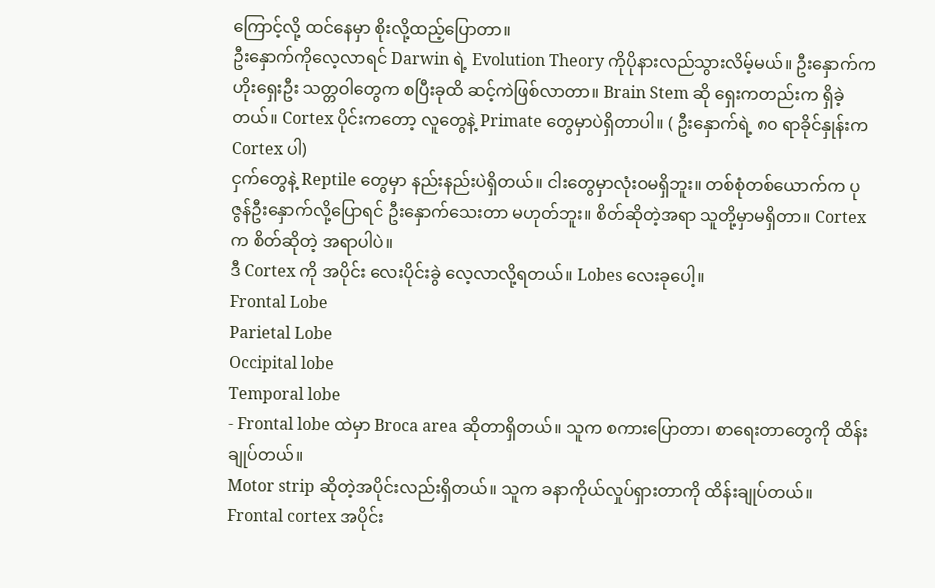ကြောင့်လို့ ထင်နေမှာ စိုးလို့ထည့်ပြောတာ။
ဦးနှောက်ကိုလေ့လာရင် Darwin ရဲ့ Evolution Theory ကိုပိုနားလည်သွားလိမ့်မယ်။ ဦးနှောက်က ဟိုးရှေးဦး သတ္တဝါတွေက စပြီးခုထိ ဆင့်ကဲဖြစ်လာတာ။ Brain Stem ဆို ရှေးကတည်းက ရှိခဲ့တယ်။ Cortex ပိုင်းကတော့ လူတွေနဲ့ Primate တွေမှာပဲရှိတာပါ။ ( ဦးနှောက်ရဲ့ ၈၀ ရာခိုင်နှုန်းက Cortex ပါ)
ငှက်တွေနဲ့ Reptile တွေမှာ နည်းနည်းပဲရှိတယ်။ ငါးတွေမှာလုံးဝမရှိဘူး။ တစ်စုံတစ်ယောက်က ပုဇွန်ဦးနှောက်လို့ပြောရင် ဦးနှောက်သေးတာ မဟုတ်ဘူး။ စိတ်ဆိုတဲ့အရာ သူတို့မှာမရှိတာ။ Cortex က စိတ်ဆိုတဲ့ အရာပါပဲ။
ဒီ Cortex ကို အပိုင်း လေးပိုင်းခွဲ လေ့လာလို့ရတယ်။ Lobes လေးခုပေါ့။
Frontal Lobe
Parietal Lobe
Occipital lobe
Temporal lobe
- Frontal lobe ထဲမှာ Broca area ဆိုတာရှိတယ်။ သူက စကားပြောတာ၊ စာရေးတာတွေကို ထိန်းချုပ်တယ်။
Motor strip ဆိုတဲ့အပိုင်းလည်းရှိတယ်။ သူက ခနာကိုယ်လှုပ်ရှားတာကို ထိန်းချုပ်တယ်။
Frontal cortex အပိုင်း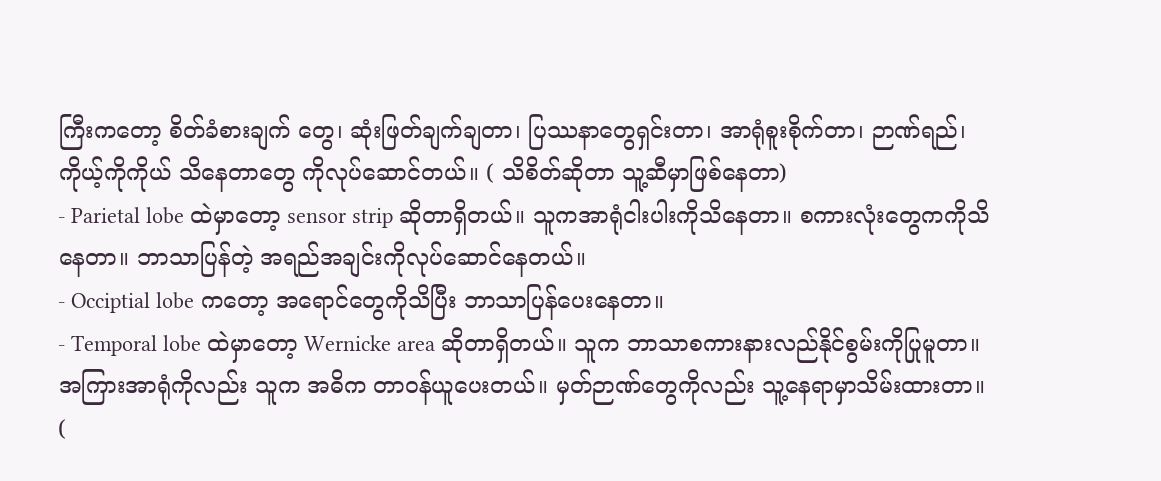ကြီးကတော့ စိတ်ခံစားချက် တွေ၊ ဆုံးဖြတ်ချက်ချတာ၊ ပြဿနာတွေရှင်းတာ၊ အာရုံစူးစိုက်တာ၊ ဉာဏ်ရည်၊ ကိုယ့်ကိုကိုယ် သိနေတာတွေ ကိုလုပ်ဆောင်တယ်။ ( သိစိတ်ဆိုတာ သူ့ဆီမှာဖြစ်နေတာ)
- Parietal lobe ထဲမှာတော့ sensor strip ဆိုတာရှိတယ်။ သူကအာရုံငါးပါးကိုသိနေတာ။ စကားလုံးတွေကကိုသိနေတာ။ ဘာသာပြန်တဲ့ အရည်အချင်းကိုလုပ်ဆောင်နေတယ်။
- Occiptial lobe ကတော့ အရောင်တွေကိုသိပြီး ဘာသာပြန်ပေးနေတာ။
- Temporal lobe ထဲမှာတော့ Wernicke area ဆိုတာရှိတယ်။ သူက ဘာသာစကားနားလည်နိုင်စွမ်းကိုပြုမူတာ။ အကြားအာရုံကိုလည်း သူက အဓိက တာဝန်ယူပေးတယ်။ မှတ်ဉာဏ်တွေကိုလည်း သူ့နေရာမှာသိမ်းထားတာ။ (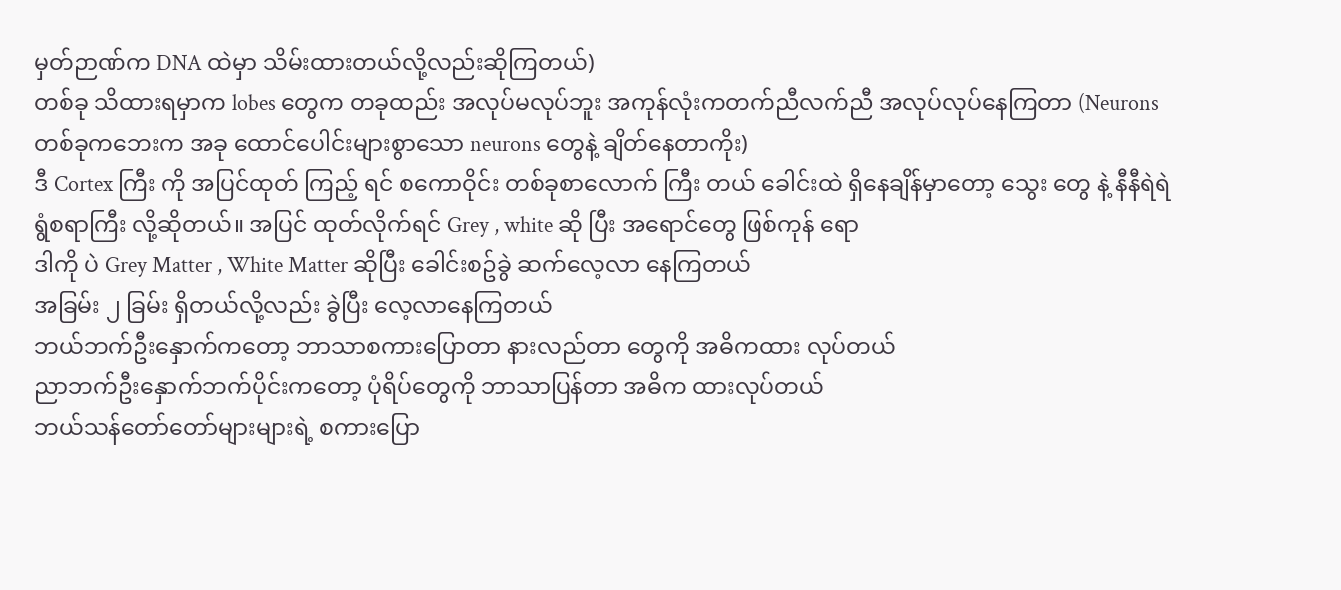မှတ်ဉာဏ်က DNA ထဲမှာ သိမ်းထားတယ်လို့လည်းဆိုကြတယ်)
တစ်ခု သိထားရမှာက lobes တွေက တခုထည်း အလုပ်မလုပ်ဘူး အကုန်လုံးကတက်ညီလက်ညီ အလုပ်လုပ်နေကြတာ (Neurons တစ်ခုကဘေးက အခု ထောင်ပေါင်းများစွာသော neurons တွေနဲ့ ချိတ်နေတာကိုး)
ဒီ Cortex ကြီး ကို အပြင်ထုတ် ကြည့် ရင် စကောဝိုင်း တစ်ခုစာလောက် ကြီး တယ် ခေါင်းထဲ ရှိနေချိန်မှာတော့ သွေး တွေ နဲ့ နီနီရဲရဲ ရွံစရာကြီး လို့ဆိုတယ်။ အပြင် ထုတ်လိုက်ရင် Grey , white ဆို ပြီး အရောင်တွေ ဖြစ်ကုန် ရော
ဒါကို ပဲ Grey Matter , White Matter ဆိုပြီး ခေါင်းစဥ်ခွဲ ဆက်လေ့လာ နေကြတယ်
အခြမ်း ၂ ခြမ်း ရှိတယ်လို့လည်း ခွဲပြီး လေ့လာနေကြတယ်
ဘယ်ဘက်ဦးနှောက်ကတော့ ဘာသာစကားပြောတာ နားလည်တာ တွေကို အဓိကထား လုပ်တယ်
ညာဘက်ဦးနှောက်ဘက်ပိုင်းကတော့ ပုံရိပ်တွေကို ဘာသာပြန်တာ အဓိက ထားလုပ်တယ်
ဘယ်သန်တော်တော်များများရဲ့ စကားပြော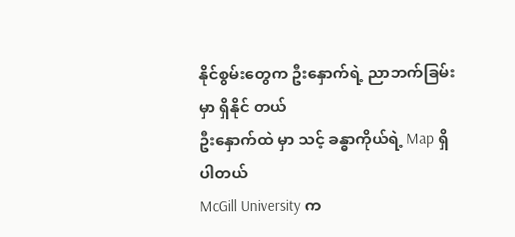နိုင်စွမ်းတွေက ဦးနှောက်ရဲ့ ညာဘက်ခြမ်းမှာ ရှိနိုင် တယ်
ဦးနှောက်ထဲ မှာ သင့် ခန္ဓာကိုယ်ရဲ့ Map ရှိပါတယ်
McGill University က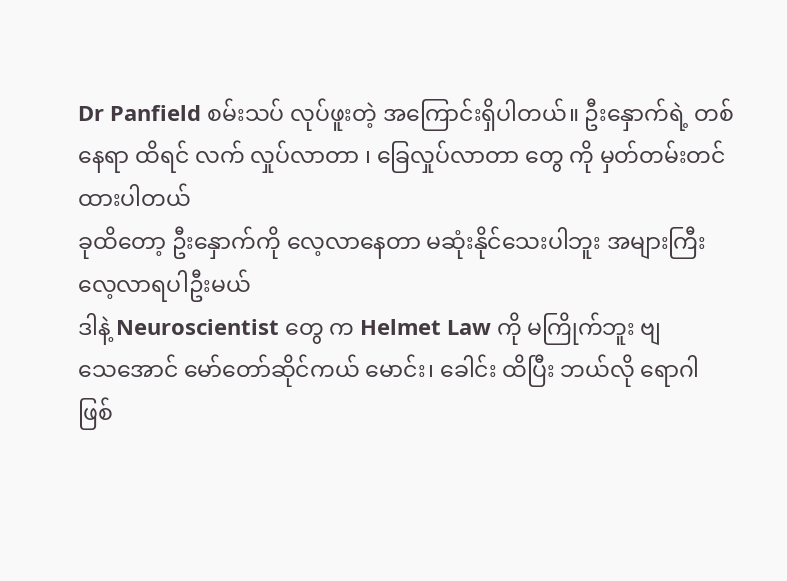Dr Panfield စမ်းသပ် လုပ်ဖူးတဲ့ အကြောင်းရှိပါတယ်။ ဦးနှောက်ရဲ့ တစ်နေရာ ထိရင် လက် လှုပ်လာတာ ၊ ခြေလှုပ်လာတာ တွေ ကို မှတ်တမ်းတင်ထားပါတယ်
ခုထိတော့ ဦးနှောက်ကို လေ့လာနေတာ မဆုံးနိုင်သေးပါဘူး အများကြီး လေ့လာရပါဦးမယ်
ဒါနဲ့ Neuroscientist တွေ က Helmet Law ကို မကြိုက်ဘူး ဗျ
သေအောင် မော်တော်ဆိုင်ကယ် မောင်း၊ ခေါင်း ထိပြီး ဘယ်လို ရောဂါ ဖြစ်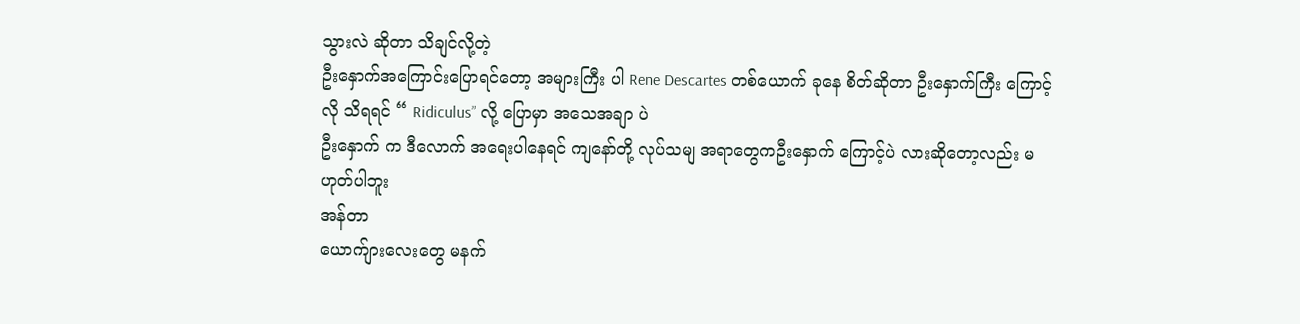သွားလဲ ဆိုတာ သိချင်လို့တဲ့
ဦးနှောက်အကြောင်းပြောရင်တော့ အများကြီး ပါ Rene Descartes တစ်ယောက် ခုနေ စိတ်ဆိုတာ ဦးနှောက်ကြီး ကြောင့်လို သိရရင် “ Ridiculus” လို့ ပြောမှာ အသေအချာ ပဲ
ဦးနှောက် က ဒီလောက် အရေးပါနေရင် ကျနော်တို့ လုပ်သမျ အရာတွေကဦးနှောက် ကြောင့်ပဲ လားဆိုတော့လည်း မဟုတ်ပါဘူး
အန်တာ
ယောက်ျားလေးတွေ မနက်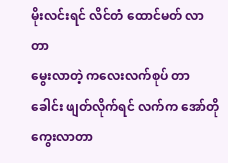မိုးလင်းရင် လိင်တံ ထောင်မတ် လာတာ
မွေးလာတဲ့ ကလေးလက်စုပ် တာ
ခေါင်း ဖျတ်လိုက်ရင် လက်က အော်တို ကွေးလာတာ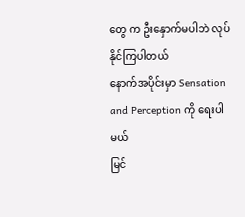တွေ က ဦးနှောက်မပါဘဲ လုပ်နိုင်ကြပါတယ်
နောက်အပိုင်းမှာ Sensation and Perception ကို ရေးပါမယ်
မြင်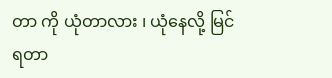တာ ကို ယုံတာလား ၊ ယုံနေလို့ မြင်ရတာ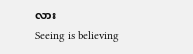လား
Seeing is believing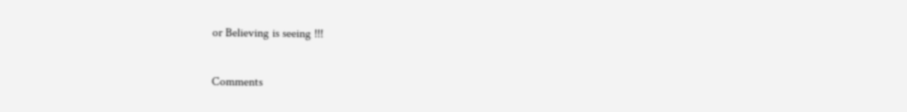or Believing is seeing !!!

Comments